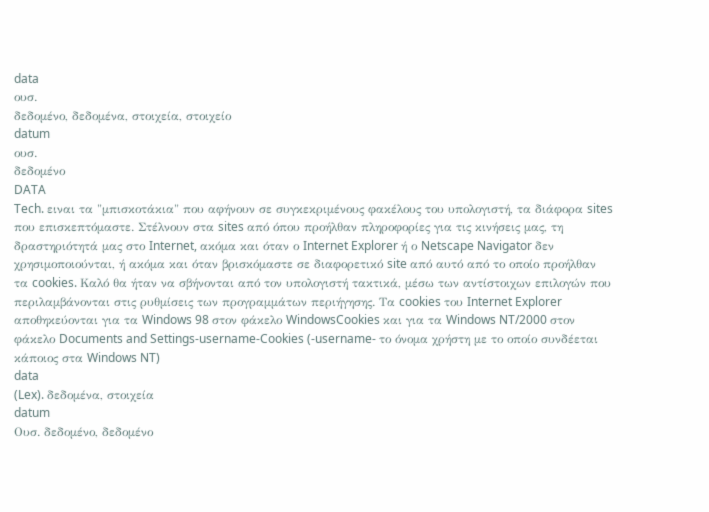data
ουσ.
δεδομένο, δεδομένα, στοιχεία, στοιχείο
datum
ουσ.
δεδομένο
DATA
Tech. ειναι τα "μπισκοτάκια" που αφήνουν σε συγκεκριμένους φακέλους του υπολογιστή, τα διάφορα sites που επισκεπτόμαστε. Στέλνουν στα sites από όπου προήλθαν πληροφορίες για τις κινήσεις μας, τη δραστηριότητά μας στο Internet, ακόμα και όταν ο Internet Explorer ή ο Netscape Navigator δεν χρησιμοποιούνται, ή ακόμα και όταν βρισκόμαστε σε διαφορετικό site από αυτό από το οποίο προήλθαν τα cookies. Καλό θα ήταν να σβήνονται από τον υπολογιστή τακτικά, μέσω των αντίστοιχων επιλογών που περιλαμβάνονται στις ρυθμίσεις των προγραμμάτων περιήγησης. Τα cookies του Internet Explorer αποθηκεύονται για τα Windows 98 στον φάκελο WindowsCookies και για τα Windows NT/2000 στον φάκελο Documents and Settings-username-Cookies (-username- το όνομα χρήστη με το οποίο συνδέεται κάποιος στα Windows NT)
data
(Lex). δεδομένα, στοιχεία
datum
Ουσ. δεδομένο, δεδομένο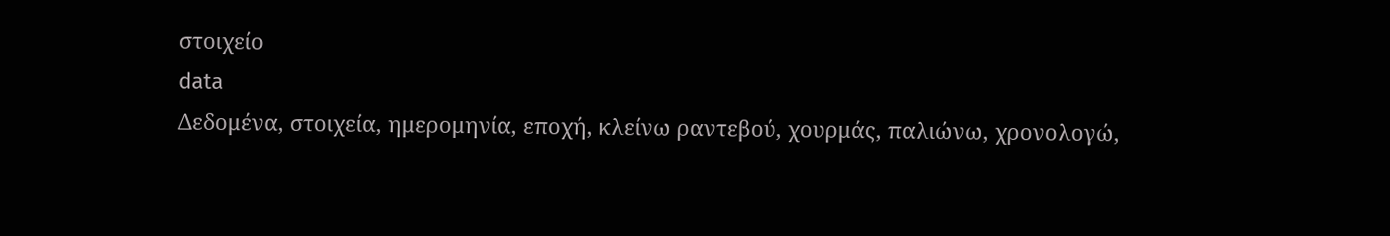στοιχείο
data
Δεδομένα, στοιχεία, ημερομηνία, εποχή, κλείνω ραντεβού, χουρμάς, παλιώνω, χρονολογώ,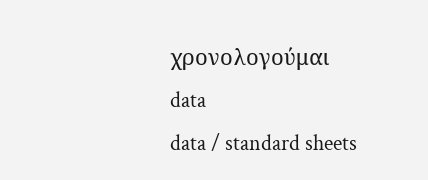χρονολογούμαι
data
data / standard sheets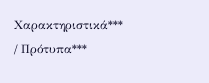Χαρακτηριστικά*** / Πρότυπα***